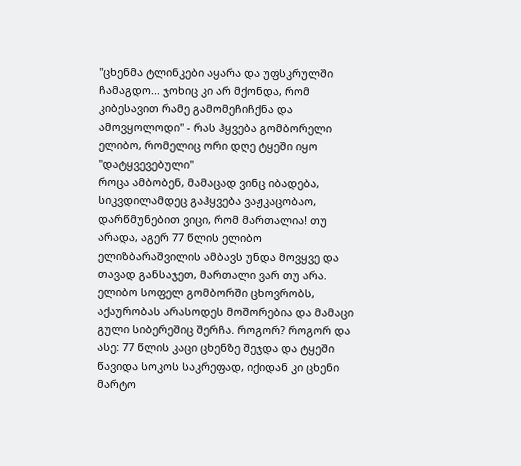"ცხენმა ტლინკები აყარა და უფსკრულში ჩამაგდო... ჯოხიც კი არ მქონდა, რომ კიბესავით რამე გამომეჩიჩქნა და ამოვყოლოდი" - რას ჰყვება გომბორელი ელიბო, რომელიც ორი დღე ტყეში იყო "დატყვევებული"
როცა ამბობენ, მამაცად ვინც იბადება, სიკვდილამდეც გაჰყვება ვაჟკაცობაო, დარწმუნებით ვიცი, რომ მართალია! თუ არადა, აგერ 77 წლის ელიბო ელიზბარაშვილის ამბავს უნდა მოვყვე და თავად განსაჯეთ, მართალი ვარ თუ არა. ელიბო სოფელ გომბორში ცხოვრობს, აქაურობას არასოდეს მოშორებია და მამაცი გული სიბერეშიც შერჩა. როგორ? როგორ და ასე: 77 წლის კაცი ცხენზე შეჯდა და ტყეში წავიდა სოკოს საკრეფად, იქიდან კი ცხენი მარტო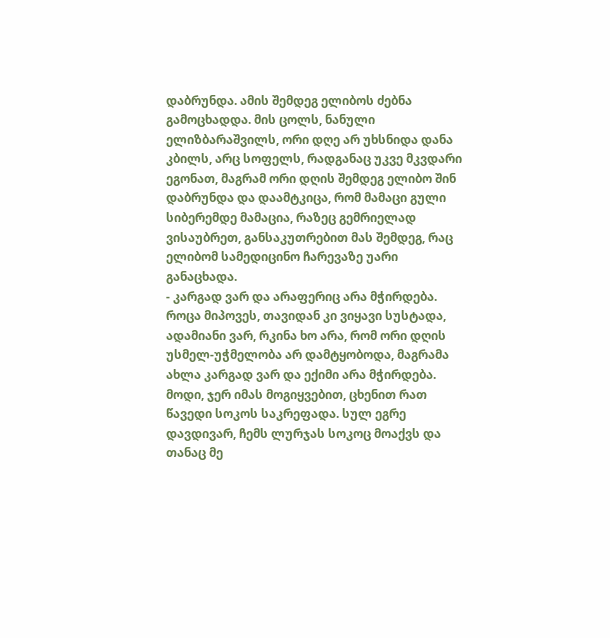დაბრუნდა. ამის შემდეგ ელიბოს ძებნა გამოცხადდა. მის ცოლს, ნანული ელიზბარაშვილს, ორი დღე არ უხსნიდა დანა კბილს, არც სოფელს, რადგანაც უკვე მკვდარი ეგონათ, მაგრამ ორი დღის შემდეგ ელიბო შინ დაბრუნდა და დაამტკიცა, რომ მამაცი გული სიბერემდე მამაცია, რაზეც გემრიელად ვისაუბრეთ, განსაკუთრებით მას შემდეგ, რაც ელიბომ სამედიცინო ჩარევაზე უარი განაცხადა.
- კარგად ვარ და არაფერიც არა მჭირდება. როცა მიპოვეს, თავიდან კი ვიყავი სუსტადა, ადამიანი ვარ, რკინა ხო არა, რომ ორი დღის უსმელ-უჭმელობა არ დამტყობოდა, მაგრამა ახლა კარგად ვარ და ექიმი არა მჭირდება. მოდი, ჯერ იმას მოგიყვებით, ცხენით რათ წავედი სოკოს საკრეფადა. სულ ეგრე დავდივარ, ჩემს ლურჯას სოკოც მოაქვს და თანაც მე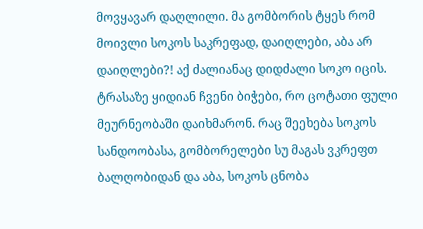მოვყავარ დაღლილი. მა გომბორის ტყეს რომ მოივლი სოკოს საკრეფად, დაიღლები, აბა არ დაიღლები?! აქ ძალიანაც დიდძალი სოკო იცის. ტრასაზე ყიდიან ჩვენი ბიჭები, რო ცოტათი ფული მეურნეობაში დაიხმარონ. რაც შეეხება სოკოს სანდოობასა, გომბორელები სუ მაგას ვკრეფთ ბალღობიდან და აბა, სოკოს ცნობა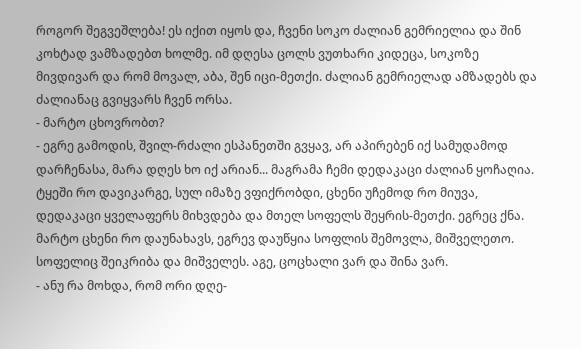როგორ შეგვეშლება! ეს იქით იყოს და, ჩვენი სოკო ძალიან გემრიელია და შინ კოხტად ვამზადებთ ხოლმე. იმ დღესა ცოლს ვუთხარი კიდეცა, სოკოზე მივდივარ და რომ მოვალ, აბა, შენ იცი-მეთქი. ძალიან გემრიელად ამზადებს და ძალიანაც გვიყვარს ჩვენ ორსა.
- მარტო ცხოვრობთ?
- ეგრე გამოდის, შვილ-რძალი ესპანეთში გვყავ, არ აპირებენ იქ სამუდამოდ დარჩენასა, მარა დღეს ხო იქ არიან... მაგრამა ჩემი დედაკაცი ძალიან ყოჩაღია. ტყეში რო დავიკარგე, სულ იმაზე ვფიქრობდი, ცხენი უჩემოდ რო მიუვა, დედაკაცი ყველაფერს მიხვდება და მთელ სოფელს შეყრის-მეთქი. ეგრეც ქნა. მარტო ცხენი რო დაუნახავს, ეგრევ დაუწყია სოფლის შემოვლა, მიშველეთო. სოფელიც შეიკრიბა და მიშველეს. აგე, ცოცხალი ვარ და შინა ვარ.
- ანუ რა მოხდა, რომ ორი დღე-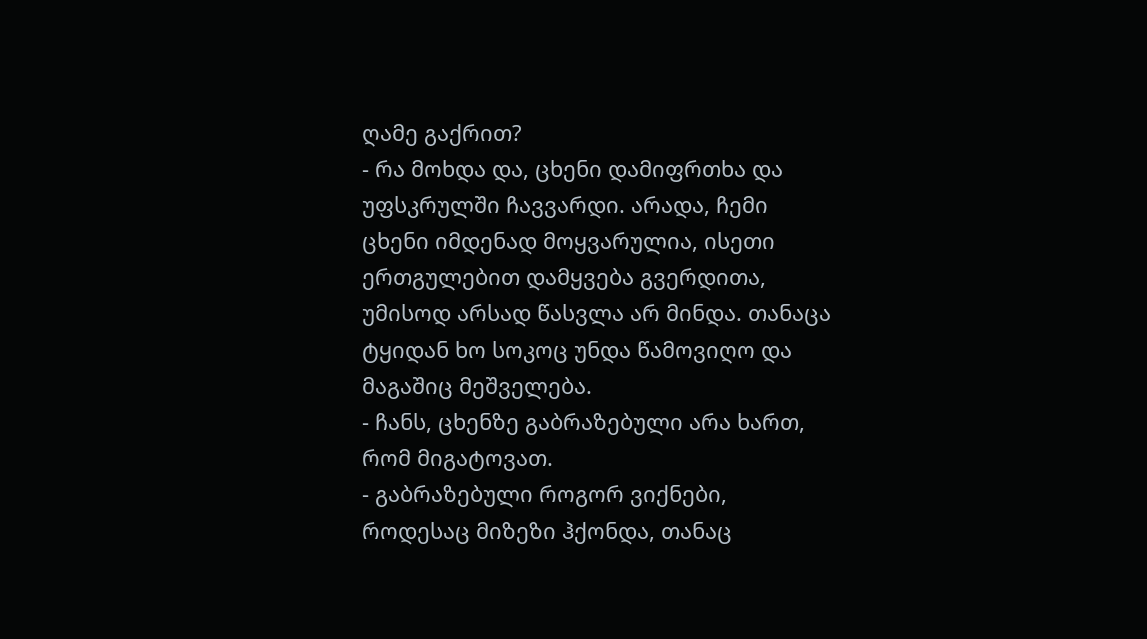ღამე გაქრით?
- რა მოხდა და, ცხენი დამიფრთხა და უფსკრულში ჩავვარდი. არადა, ჩემი ცხენი იმდენად მოყვარულია, ისეთი ერთგულებით დამყვება გვერდითა, უმისოდ არსად წასვლა არ მინდა. თანაცა ტყიდან ხო სოკოც უნდა წამოვიღო და მაგაშიც მეშველება.
- ჩანს, ცხენზე გაბრაზებული არა ხართ, რომ მიგატოვათ.
- გაბრაზებული როგორ ვიქნები, როდესაც მიზეზი ჰქონდა, თანაც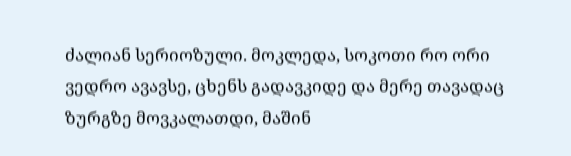ძალიან სერიოზული. მოკლედა, სოკოთი რო ორი ვედრო ავავსე, ცხენს გადავკიდე და მერე თავადაც ზურგზე მოვკალათდი, მაშინ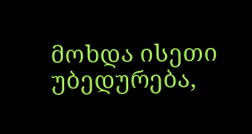მოხდა ისეთი უბედურება,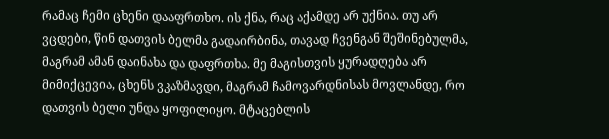რამაც ჩემი ცხენი დააფრთხო. ის ქნა, რაც აქამდე არ უქნია. თუ არ ვცდები, წინ დათვის ბელმა გადაირბინა, თავად ჩვენგან შეშინებულმა, მაგრამ ამან დაინახა და დაფრთხა. მე მაგისთვის ყურადღება არ მიმიქცევია, ცხენს ვკაზმავდი, მაგრამ ჩამოვარდნისას მოვლანდე, რო დათვის ბელი უნდა ყოფილიყო. მტაცებლის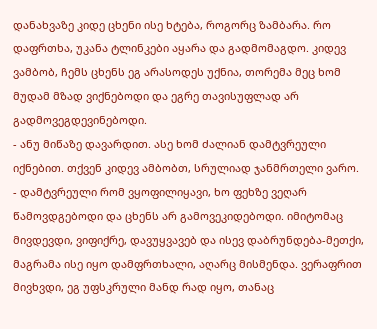დანახვაზე კიდე ცხენი ისე ხტება, როგორც ზამბარა. რო დაფრთხა, უკანა ტლინკები აყარა და გადმომაგდო. კიდევ ვამბობ, ჩემს ცხენს ეგ არასოდეს უქნია, თორემა მეც ხომ მუდამ მზად ვიქნებოდი და ეგრე თავისუფლად არ გადმოვეგდევინებოდი.
- ანუ მიწაზე დავარდით. ასე ხომ ძალიან დამტვრეული იქნებით. თქვენ კიდევ ამბობთ, სრულიად ჯანმრთელი ვარო.
- დამტვრეული რომ ვყოფილიყავი, ხო ფეხზე ვეღარ წამოვდგებოდი და ცხენს არ გამოვეკიდებოდი. იმიტომაც მივდევდი, ვიფიქრე, დავუყვავებ და ისევ დაბრუნდება-მეთქი, მაგრამა ისე იყო დამფრთხალი, აღარც მისმენდა. ვერაფრით მივხვდი, ეგ უფსკრული მანდ რად იყო, თანაც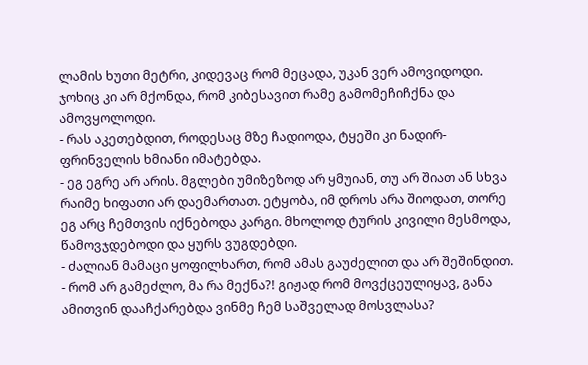ლამის ხუთი მეტრი, კიდევაც რომ მეცადა, უკან ვერ ამოვიდოდი. ჯოხიც კი არ მქონდა, რომ კიბესავით რამე გამომეჩიჩქნა და ამოვყოლოდი.
- რას აკეთებდით, როდესაც მზე ჩადიოდა, ტყეში კი ნადირ-ფრინველის ხმიანი იმატებდა.
- ეგ ეგრე არ არის. მგლები უმიზეზოდ არ ყმუიან, თუ არ შიათ ან სხვა რაიმე ხიფათი არ დაემართათ. ეტყობა, იმ დროს არა შიოდათ, თორე ეგ არც ჩემთვის იქნებოდა კარგი. მხოლოდ ტურის კივილი მესმოდა, წამოვჯდებოდი და ყურს ვუგდებდი.
- ძალიან მამაცი ყოფილხართ, რომ ამას გაუძელით და არ შეშინდით.
- რომ არ გამეძლო, მა რა მექნა?! გიჟად რომ მოვქცეულიყავ, განა ამითვინ დააჩქარებდა ვინმე ჩემ საშველად მოსვლასა?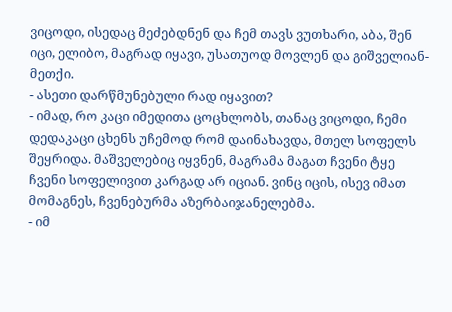ვიცოდი, ისედაც მეძებდნენ და ჩემ თავს ვუთხარი, აბა, შენ იცი, ელიბო, მაგრად იყავი, უსათუოდ მოვლენ და გიშველიან-მეთქი.
- ასეთი დარწმუნებული რად იყავით?
- იმად, რო კაცი იმედითა ცოცხლობს, თანაც ვიცოდი, ჩემი დედაკაცი ცხენს უჩემოდ რომ დაინახავდა, მთელ სოფელს შეყრიდა. მაშველებიც იყვნენ, მაგრამა მაგათ ჩვენი ტყე ჩვენი სოფელივით კარგად არ იციან. ვინც იცის, ისევ იმათ მომაგნეს, ჩვენებურმა აზერბაიჯანელებმა.
- იმ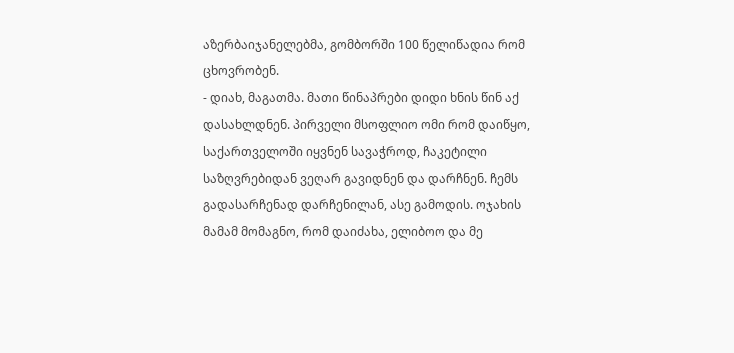აზერბაიჯანელებმა, გომბორში 100 წელიწადია რომ ცხოვრობენ.
- დიახ, მაგათმა. მათი წინაპრები დიდი ხნის წინ აქ დასახლდნენ. პირველი მსოფლიო ომი რომ დაიწყო, საქართველოში იყვნენ სავაჭროდ, ჩაკეტილი საზღვრებიდან ვეღარ გავიდნენ და დარჩნენ. ჩემს გადასარჩენად დარჩენილან, ასე გამოდის. ოჯახის მამამ მომაგნო, რომ დაიძახა, ელიბოო და მე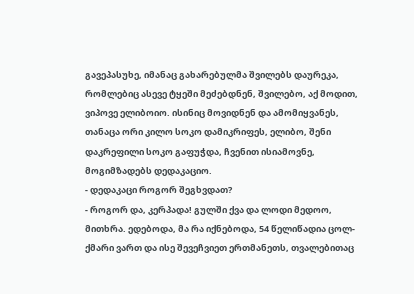გავეპასუხე, იმანაც გახარებულმა შვილებს დაურეკა, რომლებიც ასევე ტყეში მეძებდნენ, შვილებო, აქ მოდით, ვიპოვე ელიბოიო. ისინიც მოვიდნენ და ამომიყვანეს, თანაცა ორი კილო სოკო დამიკრიფეს, ელიბო, შენი დაკრეფილი სოკო გაფუჭდა, ჩვენით ისიამოვნე, მოგიმზადებს დედაკაციო.
- დედაკაცი როგორ შეგხვდათ?
- როგორ და, კერპადა! გულში ქვა და ლოდი მედოო, მითხრა. ედებოდა, მა რა იქნებოდა, 54 წელიწადია ცოლ-ქმარი ვართ და ისე შევეჩვიეთ ერთმანეთს, თვალებითაც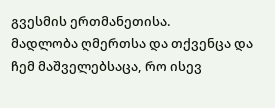გვესმის ერთმანეთისა.
მადლობა ღმერთსა და თქვენცა და ჩემ მაშველებსაცა, რო ისევ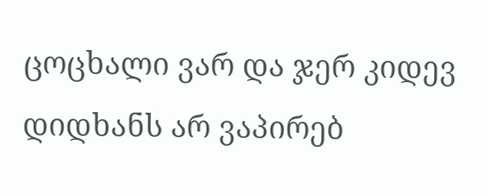ცოცხალი ვარ და ჯერ კიდევ დიდხანს არ ვაპირებ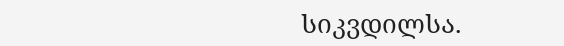სიკვდილსა.